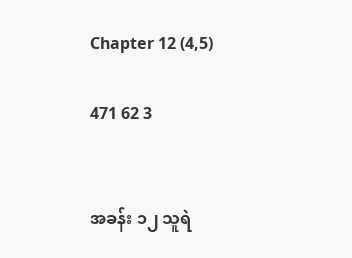Chapter 12 (4,5)

471 62 3


အခန်း ၁၂ သူရဲ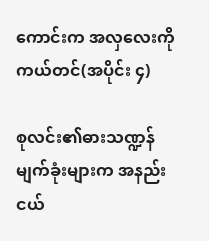ကောင်းက အလှလေးကို ကယ်တင်(အပိုင်း ၄)

စုလင်း၏ဓားသဏ္ဍန်မျက်ခုံးများက အနည်းငယ်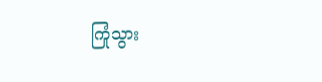ကြုံသွား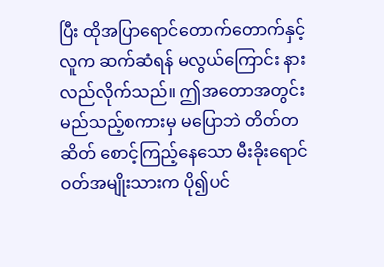ပြီး ထိုအပြာရောင်တောက်တောက်နှင့် လူက ဆက်ဆံရန် မလွယ်ကြောင်း နားလည်လိုက်သည်။ ဤအတောအတွင်း မည်သည့်စကားမှ မပြောဘဲ တိတ်တဆိတ် စောင့်ကြည့်နေသော မီးခိုးရောင်ဝတ်အမျိုးသားက ပို၍ပင်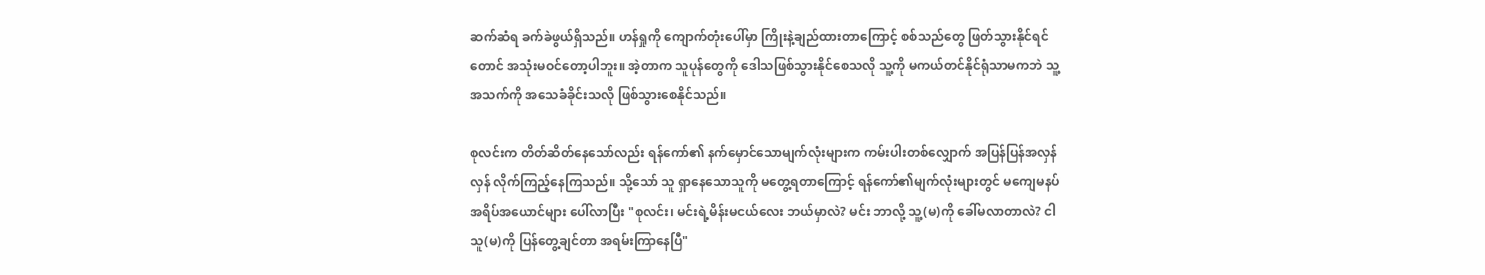ဆက်ဆံရ ခက်ခဲဖွယ်ရှိသည်။ ဟန်ရှုကို ကျောက်တုံးပေါ်မှာ ကြိုးနဲ့ချည်ထားတာကြောင့် စစ်သည်တွေ ဖြတ်သွားနိုင်ရင်တောင် အသုံးမဝင်တော့ပါဘူး။ အဲ့တာက သူပုန်တွေကို ဒေါသဖြစ်သွားနိုင်စေသလို သူ့ကို မကယ်တင်နိုင်ရုံသာမကဘဲ သူ့အသက်ကို အသေခံခိုင်းသလို ဖြစ်သွားစေနိုင်သည်။

စုလင်းက တိတ်ဆိတ်နေသော်လည်း ရန်ကော်၏ နက်မှောင်သောမျက်လုံးများက ကမ်းပါးတစ်လျှောက် အပြန်ပြန်အလှန်လှန် လိုက်ကြည့်နေကြသည်။ သို့သော် သူ ရှာနေသောသူကို မတွေ့ရတာကြောင့် ရန်ကော်၏မျက်လုံးများတွင် မကျေမနပ် အရိပ်အယောင်များ ပေါ်လာပြီး "စုလင်း၊ မင်းရဲ့မိန်းမငယ်လေး ဘယ်မှာလဲ? မင်း ဘာလို့ သူ့(မ)ကို ခေါ်မလာတာလဲ? ငါ သူ(မ)ကို ပြန်တွေ့ချင်တာ အရမ်းကြာနေပြီ"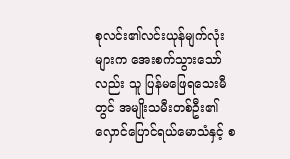စုလင်း၏လင်းယုန်မျက်လုံးများက အေးစက်သွားသော်လည်း သူ ပြန်မဖြေရသေးမီတွင် အမျိုးသမီးတစ်ဦး၏ လှောင်ပြောင်ရယ်မောသံနှင့် စ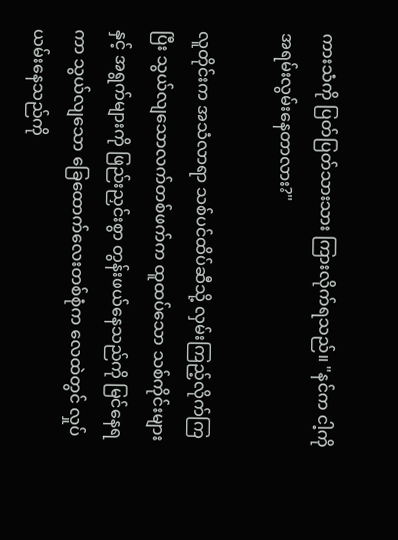ကားသံကို ပြတ်ပြတ်သားသား ကြားလိုက်ရသည်။ "နင်က ငါ့ကို အရမ်းလွမ်းနေတာလား?"

လူတိုင်းက အသံလာရာ သစ်ပင်ထိပ်ဆီသို့ လှမ်းကြည့်လိုက်ကြပြီး သွယ်လျသောလက်တစ်ဖက်က ထူထပ်သော သစ်ကိုင်းများနှင့် အရွက်များကို ဖြည်းညှင်းစွာ တွန်းဖယ်နေသည်ကို မြင်နေရကာ သွယ်လျသော ခြေထောက်လေးတစ်စုံက လေထဲတွင် လှုပ်ယမ်းနေသည်ကို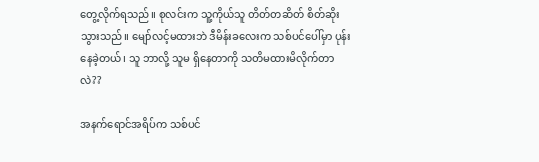တွေ့လိုက်ရသည်။ စုလင်းက သူ့ကိုယ်သူ တိတ်တဆိတ် စိတ်ဆိုးသွားသည်။ မျော်လင့်မထားဘဲ ဒီမိန်းခလေးက သစ်ပင်ပေါ်မှာ ပုန်းနေခဲ့တယ်၊ သူ ဘာလို့ သူမ ရှိနေတာကို သတိမထားမိလိုက်တာလဲ??

အနက်ရောင်အရိပ်က သစ်ပင်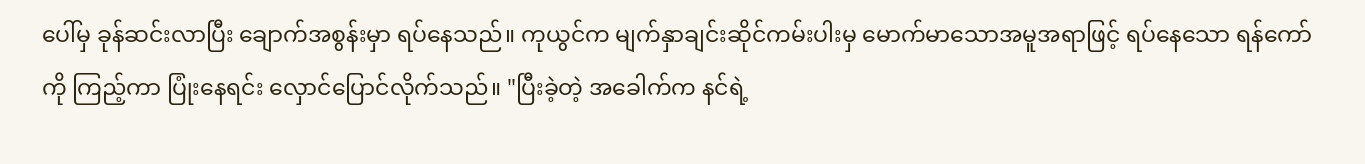ပေါ်မှ ခုန်ဆင်းလာပြီး ချောက်အစွန်းမှာ ရပ်နေသည်။ ကုယွင်က မျက်နှာချင်းဆိုင်ကမ်းပါးမှ မောက်မာသောအမူအရာဖြင့် ရပ်နေသော ရန်ကော်ကို ကြည့်ကာ ပြုံးနေရင်း လှောင်ပြောင်လိုက်သည်။ "ပြီးခဲ့တဲ့ အခေါက်က နင်ရဲ့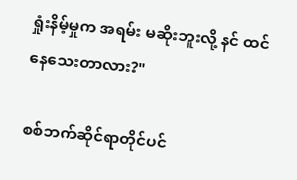ရှုံးနိမ့်မှုက အရမ်း မဆိုးဘူးလို့ နင် ထင်နေသေးတာလား?"

စစ်ဘက်ဆိုင်ရာတိုင်ပင်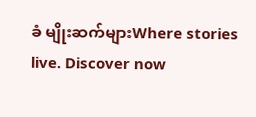ခံ မျိုးဆက်များWhere stories live. Discover now